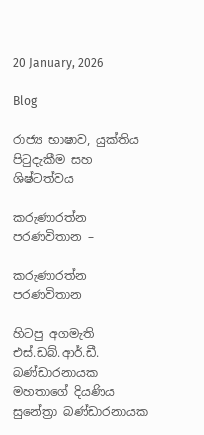20 January, 2026

Blog

රාජ්‍ය භාෂාව, යුක්තිය පිටුදැකීම සහ ශිෂ්ටත්වය

කරුණාරත්න පරණවිතාන –

කරුණාරත්න පරණවිතාන

හිටපු අගමැති එස්.ඩබ්.ආර්.ඩී. බණ්ඩාරනායක මහතාගේ දියණිය සුනේත්‍රා බණ්ඩාරනායක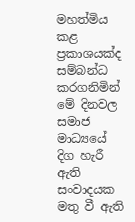මහත්මිය කළ ප්‍රකාශයක්ද සම්බන්ධ කරගනිමින් මේ දිනවල සමාජ මාධ්‍යයේ දිග හැරී ඇති සංවාදයක මතු වී ඇති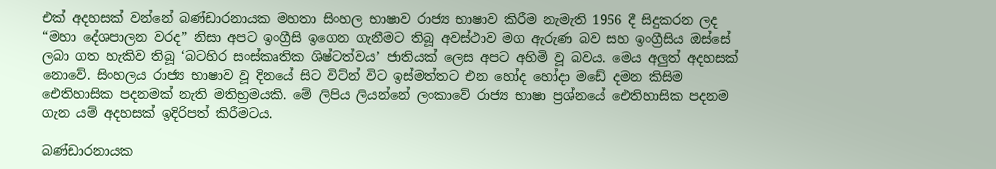එක් අදහසක් වන්නේ බණ්ඩාරනායක මහතා සිංහල භාෂාව රාජ්‍ය භාෂාව කිරීම නැමැති 1956 දී සිදුකරන ලද “මහා දේශපාලන වරද” නිසා අපට ඉංග්‍රීසි ඉගෙන ගැනීමට තිබූ අවස්ථාව මග ඇරුණ බව සහ ඉංග්‍රීසිය ඔස්සේ ලබා ගත හැකිව තිබූ ‘බටහිර සංස්කෘතික ශිෂ්ටත්වය’ ජාතියක් ලෙස අපට අහිමි වූ බවය. මෙය අලුත් අදහසක් නොවේ. සිංහලය රාජ්‍ය භාෂාව වූ දිනයේ සිට විට්න් විට ඉස්මත්තට එන හෝද හෝදා මඩේ දමන කිසිම ඓතිහාසික පදනමක් නැති මතිභ්‍රමයකි. මේ ලිපිය ලියන්නේ ලංකාවේ රාජ්‍ය භාෂා ප්‍රශ්නයේ ඓතිහාසික පදනම ගැන යම් අදහසක් ඉදිරිපත් කිරීමටය.

බණ්ඩාරනායක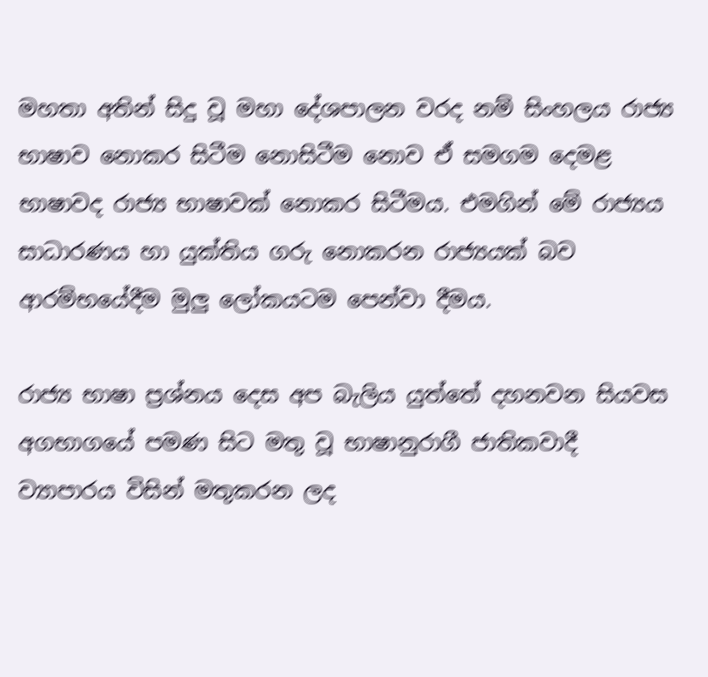මහතා අතින් සිදු වූ මහා දේශපාලන වරද නම් සිංහලය රාජ්‍ය භාෂාව නොකර සිටීම නොසිටීම නොව ඒ සමගම දෙමළ භාෂාවද රාජ්‍ය භාෂාවක් නොකර සිටීමය. එමගින් මේ රාජ්‍යය සාධාරණය හා යුක්තිය ගරු නොකරන රාජ්‍යයක් බව ආරම්භයේදීම මුලු ලෝකයටම පෙන්වා දීමය.

රාජ්‍ය භාෂා ප්‍රශ්නය දෙස අප බැලිය යුත්තේ දහනවන සියවස අගභාගයේ පමණ සිට මතු වූ භාෂානුරාගී ජාතිකවාදී ව්‍යාපාරය විසින් මතුකරන ලද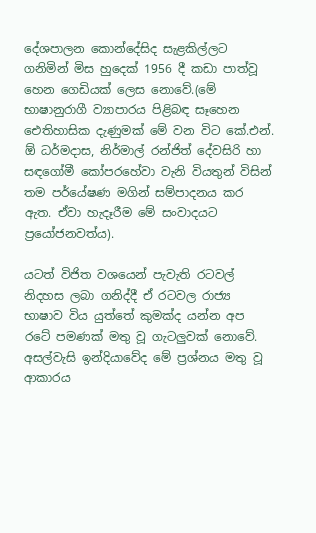දේශපාලන කොන්දේසිද සැළකිල්ලට ගනිමින් මිස හුදෙක් 1956 දී කඩා පාත්වූ හෙන ගෙඩියක් ලෙස නොවේ.(මේ භාෂානුරාගී ව්‍යාපාරය පිළිබඳ සෑහෙන ඓතිහාසික දැණුමක් මේ වන විට කේ.එන්. ඕ ධර්මදාස, නිර්මාල් රන්ජිත් දේවසිරි හා සඳගෝමී කෝපරහේවා වැනි වියතුන් විසින් තම පර්යේෂණ මගින් සම්පාදනය කර ඇත. ඒවා හැදෑරීම මේ සංවාදයට ප්‍රයෝජනවත්ය).

යටත් විජිත වශයෙන් පැවැති රටවල් නිදහස ලබා ගනිද්දී ඒ රටවල රාජ්‍ය භාෂාව විය යුත්තේ කුමක්ද යන්න අප රටේ පමණක් මතු වූ ගැටලුවක් නොවේ. අසල්වැසි ඉන්දියාවේද මේ ප්‍රශ්නය මතු වූ ආකාරය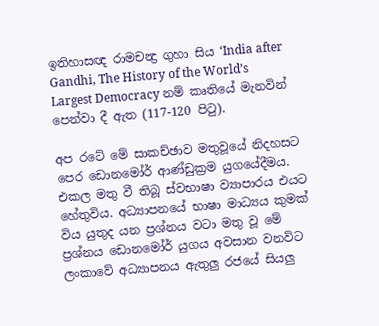ඉතිහාසඥ රාමචන්‍ද්‍ර ගුහා සිය ‘India after Gandhi, The History of the World’s Largest Democracy නම් කෘතියේ මැනවින් පෙන්වා දී ඇත (117-120 පිටු).

අප රටේ මේ සාකච්ඡාව මතුවූයේ නිදහසට පෙර ඩොනමෝර් ආණ්ඩුක්‍රම යුගයේදීමය. එකල මතු වී තිබූ ස්වභාෂා ව්‍යාපාරය එයට හේතුවිය. අධ්‍යාපනයේ භාෂා මාධ්‍යය කුමක් විය යුතුද යන ප්‍රශ්නය වටා මතු වූ මේ ප්‍රශ්නය ඩොනමෝර් යුගය අවසාන වනවිට ලංකාවේ අධ්‍යාපනය ඇතුලු රජයේ සියලු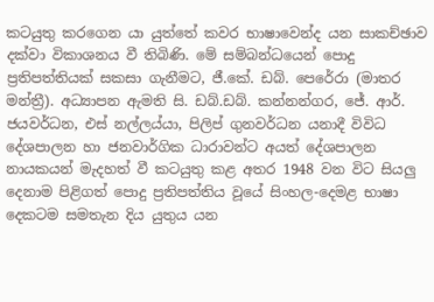කටයුතු කරගෙන යා යුත්තේ කවර භාෂාවෙන්ද යන සාකච්ඡාව දක්වා විකාශනය වී තිබිණි. මේ සම්බන්ධයෙන් පොදු ප්‍රතිපත්තියක් සකසා ගැනීමට, ජී.කේ. ඩබ්. පෙරේරා (මාතර මන්ත්‍රී). අධ්‍යාපන ඇමති සි. ඩබ්.ඩබ්. කන්නන්ගර, ජේ. ආර්. ජයවර්ධන, එස් නල්ලය්යා, පිලිප් ගුනවර්ධන යනාදී විවිධ දේශපාලන හා ජනවාර්ගික ධාරාවන්ට අයත් දේශපාලන නායකයන් මැදහත් වී කටයුතු කළ අතර 1948 වන විට සියලු දෙනාම පිළිගත් පොදු ප්‍රතිපත්තිය වූයේ සිංහල-දෙමළ භාෂා දෙකටම සමතැන දිය යුතුය යන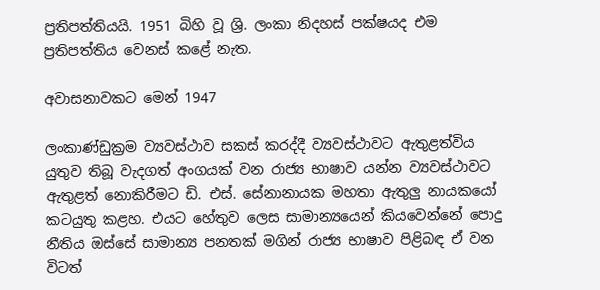ප්‍රතිපත්තියයි. 1951 බිහි වූ ශ්‍රි. ලංකා නිදහස් පක්ෂයද එම ප්‍රතිපත්තිය වෙනස් කළේ නැත.

අවාසනාවකට මෙන් 1947

ලංකාණ්ඩුක්‍රම ව්‍යවස්ථාව සකස් කරද්දී ව්‍යවස්ථාවට ඇතුළත්විය යුතුව තිබූ වැදගත් අංගයක් වන රාජ්‍ය භාෂාව යන්න ව්‍යවස්ථාවට ඇතුළත් නොකිරීමට ඩි. එස්. සේනානායක මහතා ඇතුලු නායකයෝ කටයුතු කළහ. එයට හේතුව ලෙස සාමාන්‍යයෙන් කියවෙන්නේ පොදු නීතිය ඔස්සේ සාමාන්‍ය පනතක් මගින් රාජ්‍ය භාෂාව පිළිබඳ ඒ වන විටත්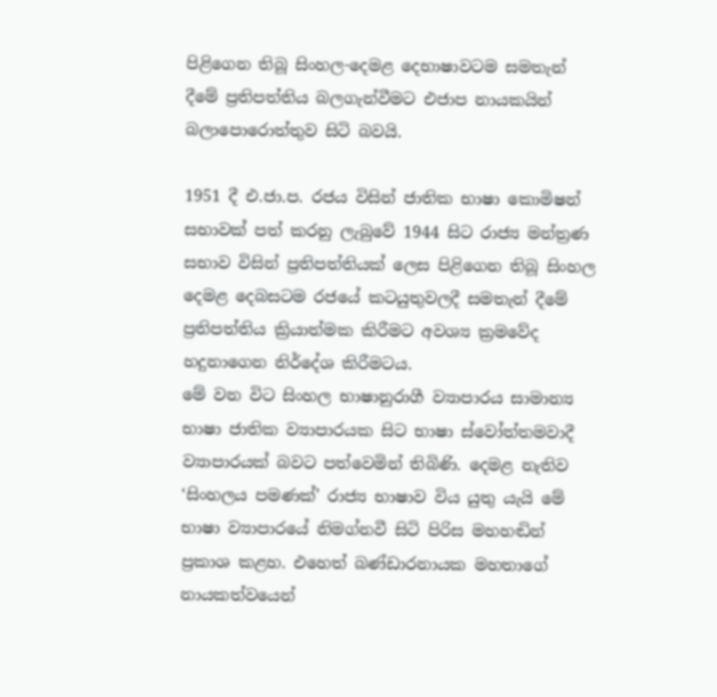පිළිගෙන තිබූ සිංහල-දෙමළ දෙභාෂාවටම සමතැන් දීමේ ප්‍රතිපත්තිය බලගැන්වීමට එජාප නායකයින් බලාපොරොත්තුව සිටි බවයි.

1951 දී එ.ජා.ප. රජය විසින් ජාතික භාෂා කොමිෂන් සභාවක් පත් කරනු ලැබුවේ 1944 සිට රාජ්‍ය මන්ත්‍රණ සභාව විසින් ප්‍රතිපත්තියක් ලෙස පිළිගෙන තිබූ සිංහල දෙමළ දෙබසටම රජයේ කටයුතුවලදී සමතැන් දීමේ ප්‍රතිපත්තිය ක්‍රියාත්මක කිරීමට අවශ්‍ය ක්‍රමවේද හදුනාගෙන නිර්දේශ කිරීමටය.
මේ වන විට සිංහල භාෂානුරාගී ව්‍යාපාරය සාමාන්‍ය භාෂා ජාතික ව්‍යාපාරයක සිට භාෂා ස්වෝත්තමවාදී ව්‍යාපාරයක් බවට පත්වෙමින් තිබිණි. දෙමළ නැතිව ‘සිංහලය පමණක්’ රාජ්‍ය භාෂාව විය යුතු යැයි මේ භාෂා ව්‍යාපාරයේ නිමග්නවී සිටි පිරිස මහහඬින් ප්‍රකාශ කළහ. එහෙත් බණ්ඩාරනායක මහතාගේ නායකත්වයෙන්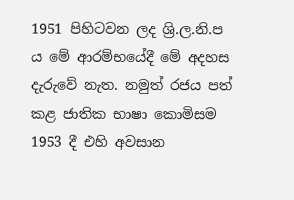1951 පිහිටවන ලද ශ්‍රි.ල.නි.ප ය මේ ආරම්භයේදී මේ අදහස දැරුවේ නැත. නමුත් රජය පත් කළ ජාතික භාෂා කොමිසම 1953 දී එහි අවසාන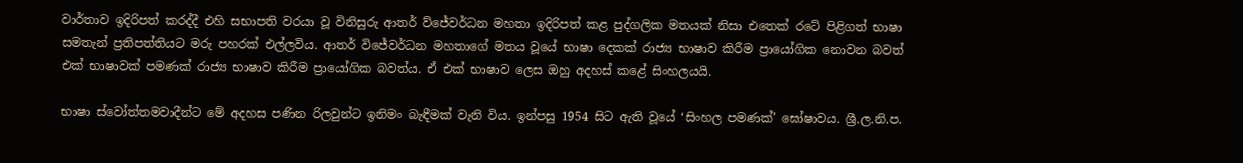වාර්තාව ඉදිරිපත් කරද්දී එහි සභාපති වරයා වූ විනිසුරු ආතර් ව්ජේවර්ධන මහතා ඉදිරිපත් කළ පුද්ගලික මතයක් නිසා එතෙක් රටේ පිළිගත් භාෂා සමතැන් ප්‍රතිපත්තියට මරු පහරක් එල්ලවිය. ආතර් විජේවර්ධන මහතාගේ මතය වූයේ භාෂා දෙකක් රාජ්‍ය භාෂාව කිරීම ප්‍රායෝගික නොවන බවත් එක් භාෂාවක් පමණක් රාජ්‍ය භාෂාව කිරීම ප්‍රායෝගික බවත්ය. ඒ එක් භාෂාව ලෙස ඔහු අදහස් කළේ සිංහලයයි.

භාෂා ස්වෝත්තමවාදීන්ට මේ අදහස පණින රිලවුන්ට ඉනිමං බැඳීමක් වැනි විය. ඉන්පසු 1954 සිට ඇති වූයේ ‘සිංහල පමණක්’ ඝෝෂාවය. ශ්‍රී.ල.නි.ප.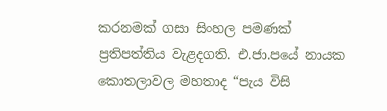කරනමක් ගසා සිංහල පමණක් ප්‍රතිපත්තිය වැළදගති. එ.ජා.පයේ නායක කොතලාවල මහතාද “පැය විසි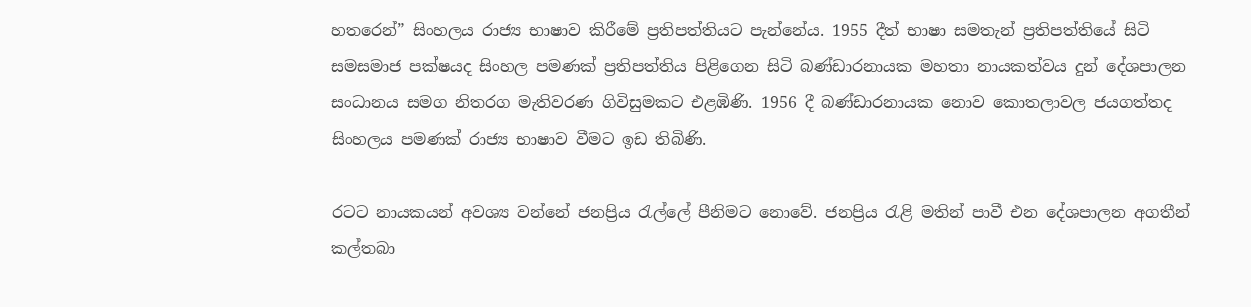හතරෙන්” සිංහලය රාජ්‍ය භාෂාව කිරීමේ ප්‍රතිපත්තියට පැන්නේය. 1955 දීත් භාෂා සමතැන් ප්‍රතිපත්තියේ සිටි සමසමාජ පක්ෂයද සිංහල පමණක් ප්‍රතිපත්තිය පිළිගෙන සිටි බණ්ඩාරනායක මහතා නායකත්වය දුන් දේශපාලන සංධානය සමග නිතරග මැතිවරණ ගිවිසුමකට එළඹිණි. 1956 දී බණ්ඩාරනායක නොව කොතලාවල ජයගත්තද සිංහලය පමණක් රාජ්‍ය භාෂාව වීමට ඉඩ තිබිණි.

රටට නායකයන් අවශ්‍ය වන්නේ ජනප්‍රිය රැල්ලේ පීනිමට නොවේ. ජනප්‍රිය රැළි මතින් පාවී එන දේශපාලන අගතීන් කල්තබා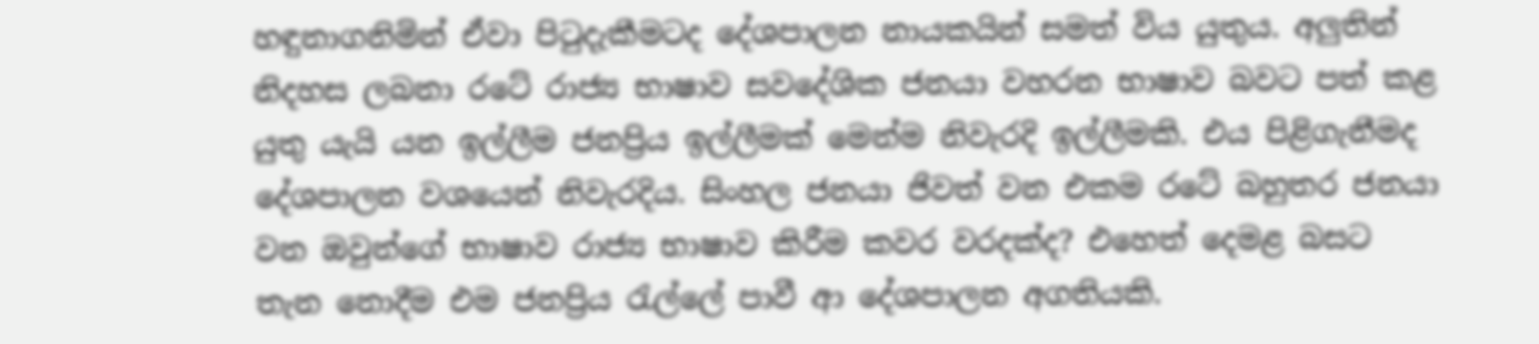හඳුනාගනිමින් ඒවා පිටුදැකීමටද දේශපාලන නායකයින් සමත් විය යුතුය. අලුතින් නිදහස ලබනා රටේ රාජ්‍ය භාෂාව සවදේශික ජනයා වහරන භාෂාව බවට පත් කළ යුතු යැයි යන ඉල්ලීම ජනප්‍රිය ඉල්ලීමක් මෙන්ම නිවැරදි ඉල්ලීමකි. එය පිළිගැනීමද දේශපාලන වශයෙන් නිවැරදිය. සිංහල ජනයා ජිවත් වන එකම රටේ බහුතර ජනයා වන ඔවුන්ගේ භාෂාව රාජ්‍ය භාෂාව කිරීම කවර වරදක්ද? එහෙත් දෙමළ බසට තැන නොදීම එම ජනප්‍රිය රැල්ලේ පාවී ආ දේශපාලන අගතියකි.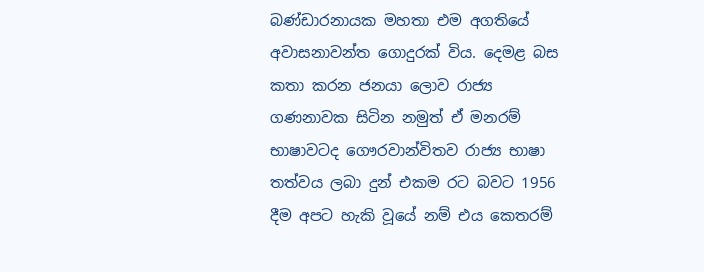බණ්ඩාරනායක මහතා එම අගතියේ අවාසනාවන්ත ගොදුරක් විය. දෙමළ බස කතා කරන ජනයා ලොව රාජ්‍ය ගණනාවක සිටින නමුත් ඒ මනරම් භාෂාවටද ගෞරවාන්විතව රාජ්‍ය භාෂා තත්වය ලබා දුන් එකම රට බවට 1956 දීම අපට හැකි වූයේ නම් එය කෙතරම්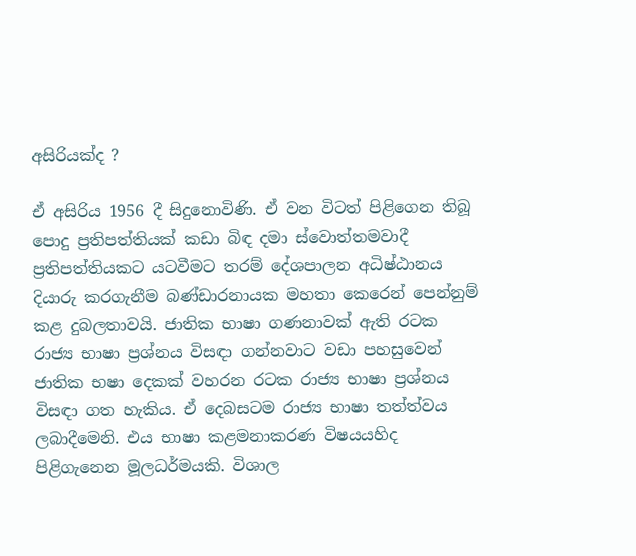අසිරියක්ද ?

ඒ අසිරිය 1956 දී සිදුනොවිණි. ඒ වන විටත් පිළිගෙන තිබූ පොදු ප්‍රතිපත්තියක් කඩා බිඳ දමා ස්වොත්තමවාදී ප්‍රතිපත්තියකට යටවීමට තරම් දේශපාලන අධිෂ්ඨානය දියාරු කරගැනීම බණ්ඩාරනායක මහතා කෙරෙන් පෙන්නුම් කළ දුබලතාවයි. ජාතික භාෂා ගණනාවක් ඇති රටක රාජ්‍ය භාෂා ප්‍රශ්නය විසඳා ගන්නවාට වඩා පහසුවෙන් ජාතික භෂා දෙකක් වහරන රටක රාජ්‍ය භාෂා ප්‍රශ්නය විසඳා ගත හැකිය. ඒ දෙබසටම රාජ්‍ය භාෂා තත්ත්වය ලබාදීමෙනි. එය භාෂා කළමනාකරණ විෂයයහිද පිළිගැනෙන මූලධර්මයකි. විශාල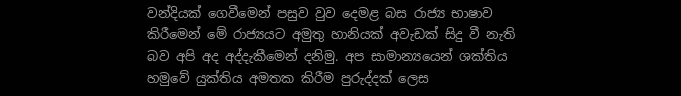වන්දියක් ගෙවීමෙන් පසුව වුව දෙමළ බස රාජ්‍ය භාෂාව කිරීමෙන් මේ රාජ්‍යයට අමුතු හානියක් අවැඩක් සිදු වී නැති බව අපි අද අද්දැකීමෙන් දනිමු. අප සාමාන්‍යයෙන් ශක්තිය හමුවේ යුක්තිය අමතක කිරීම පුරුද්දක් ලෙස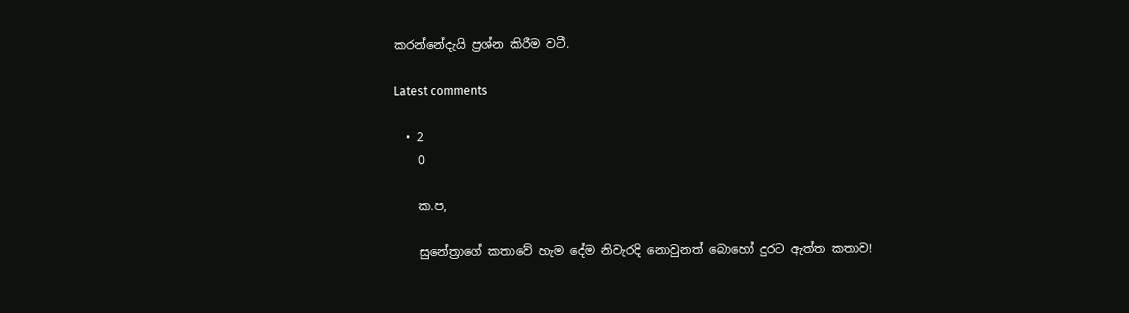කරන්නේදැයි ප්‍රශ්න කිරීම වටී.

Latest comments

  • 2
    0

    ක.ප,

    සුනේත්‍රාගේ කතාවේ හැම දේම නිවැරදි නොවුනත් බොහෝ දුරට ඇත්ත කතාව!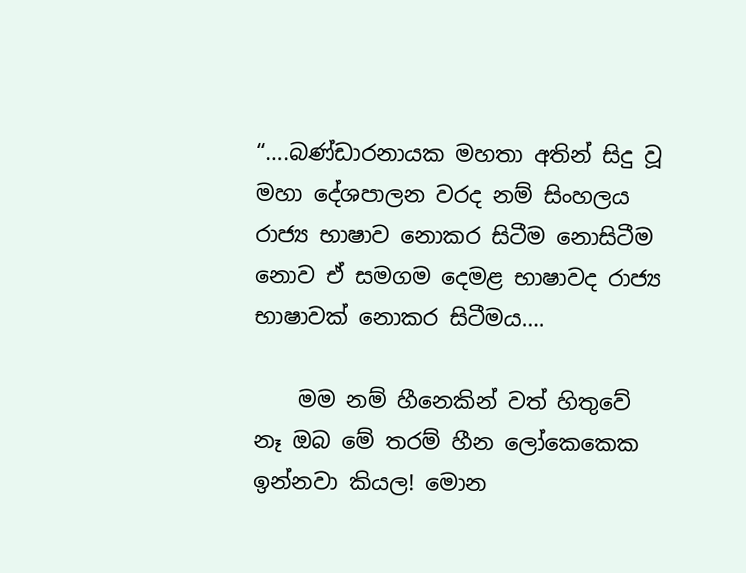“….බණ්ඩාරනායක මහතා අතින් සිදු වූ මහා දේශපාලන වරද නම් සිංහලය රාජ්‍ය භාෂාව නොකර සිටීම නොසිටීම නොව ඒ සමගම දෙමළ භාෂාවද රාජ්‍ය භාෂාවක් නොකර සිටීමය….

    මම නම් හීනෙකින් වත් හිතුවේ නෑ ඔබ මේ තරම් හීන ලෝකෙකෙක ඉන්නවා කියල! මොන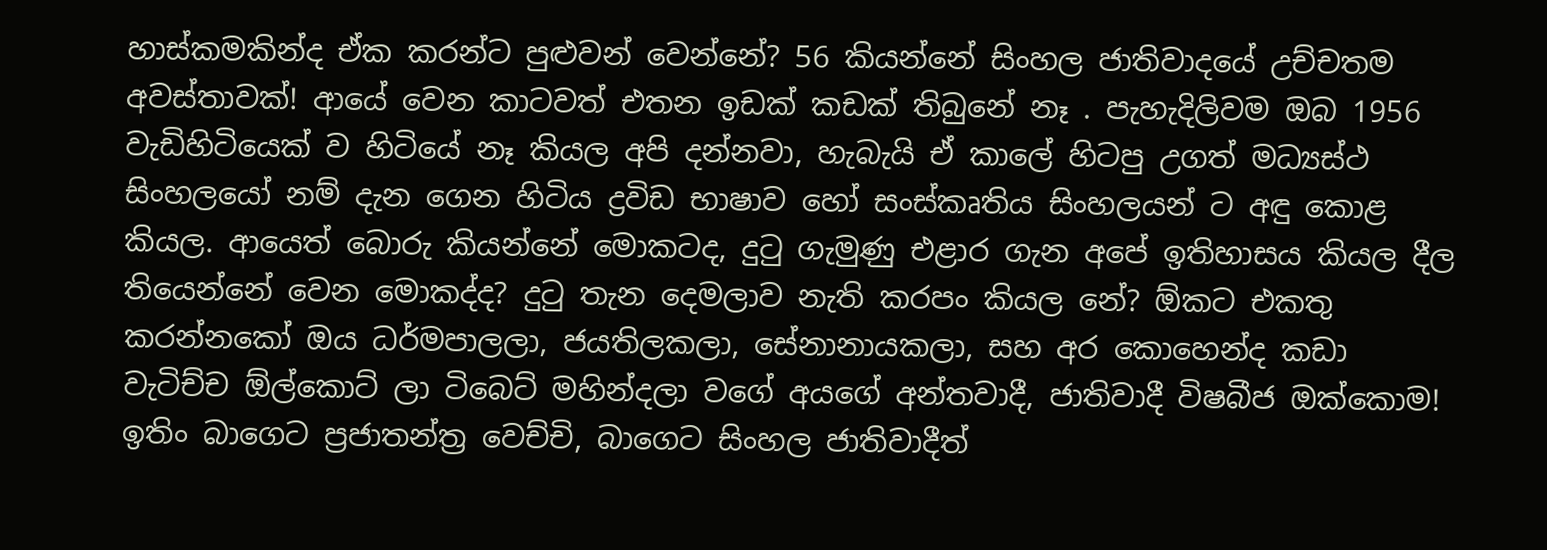හාස්කමකින්ද ඒක කරන්ට පුළුවන් වෙන්නේ? 56 කියන්නේ සිංහල ජාතිවාදයේ උච්චතම අවස්තාවක්! ආයේ වෙන කාටවත් එතන ඉඩක් කඩක් තිබුනේ නෑ . පැහැදිලිවම ඔබ 1956 වැඩිහිටියෙක් ව හිටියේ නෑ කියල අපි දන්නවා, හැබැයි ඒ කාලේ හිටපු උගත් මධ්‍යස්ථ සිංහලයෝ නම් දැන ගෙන හිටිය ද්‍රවිඩ භාෂාව හෝ සංස්කෘතිය සිංහලයන් ට අඳු කොළ කියල. ආයෙත් බොරු කියන්නේ මොකටද, දුටු ගැමුණු එළාර ගැන අපේ ඉතිහාසය කියල දීල තියෙන්නේ වෙන මොකද්ද? දුටු තැන දෙමලාව නැති කරපං කියල නේ? ඕකට එකතු කරන්නකෝ ඔය ධර්මපාලලා, ජයතිලකලා, සේනානායකලා, සහ අර කොහෙන්ද කඩා වැටිච්ච ඕල්කොට් ලා ටිබෙට් මහින්දලා වගේ අයගේ අන්තවාදී, ජාතිවාදී විෂබීජ ඔක්කොම! ඉතිං බාගෙට ප්‍රජාතන්ත්‍ර වෙච්චි, බාගෙට සිංහල ජාතිවාදීත්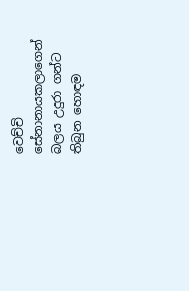වෙච්චි සේනානායකලාගෙන් බලය උදුරා ගන්ට තිබුන හොඳම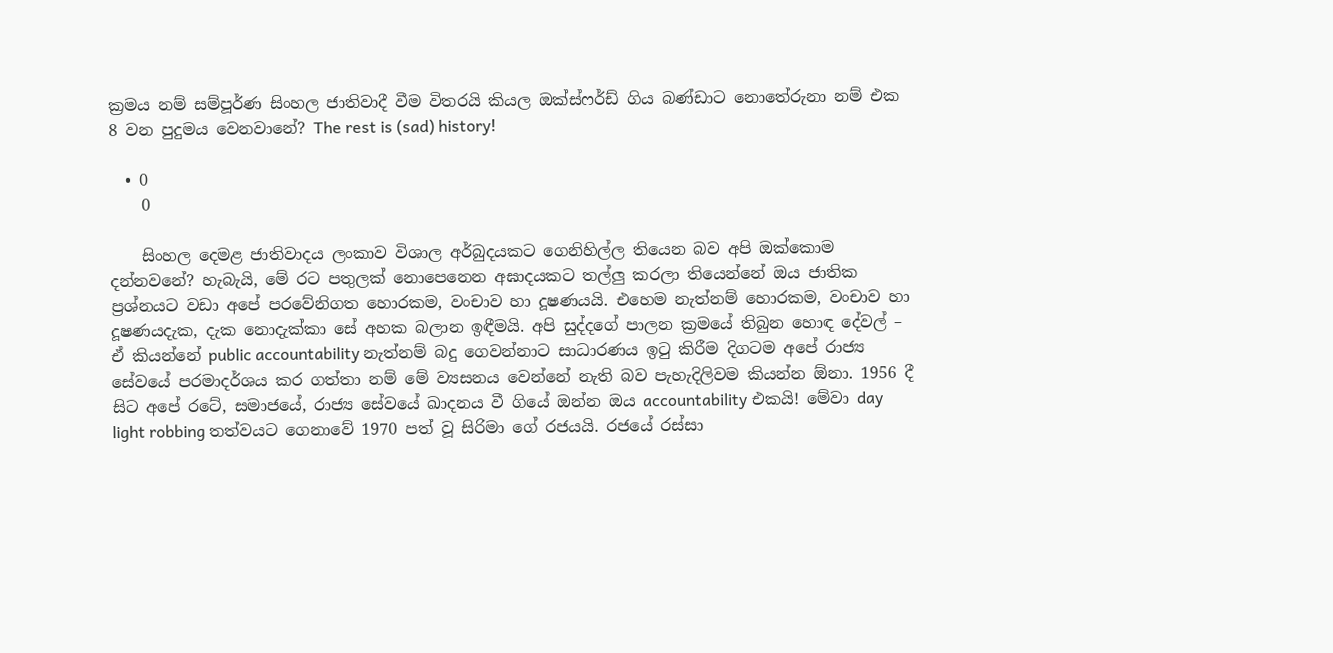ක්‍රමය නම් සම්පූර්ණ සිංහල ජාතිවාදී වීම විතරයි කියල ඔක්ස්ෆර්ඩ් ගිය බණ්ඩාට නොතේරුනා නම් එක 8 වන පුදුමය වෙනවානේ? The rest is (sad) history!

  • 0
    0

    සිංහල දෙමළ ජාතිවාදය ලංකාව විශාල අර්බුදයකට ගෙනිහිල්ල තියෙන බව අපි ඔක්කොම දන්නවනේ? හැබැයි, මේ රට පතුලක් නොපෙනෙන අඝාදයකට තල්ලු කරලා තියෙන්නේ ඔය ජාතික ප්‍රශ්නයට වඩා අපේ පරවේනිගත හොරකම, වංචාව හා දූෂණයයි. එහෙම නැත්නම් හොරකම, වංචාව හා දූෂණයදැක, දැක නොදැක්කා සේ අහක බලාන ඉඳීමයි. අපි සුද්දගේ පාලන ක්‍රමයේ තිබුන හොඳ දේවල් – ඒ කියන්නේ public accountability නැත්නම් බදු ගෙවන්නාට සාධාරණය ඉටු කිරීම දිගටම අපේ රාජ්‍ය සේවයේ පරමාදර්ශය කර ගත්තා නම් මේ ව්‍යසනය වෙන්නේ නැති බව පැහැදිලිවම කියන්න ඕනා. 1956 දී සිට අපේ රටේ, සමාජයේ, රාජ්‍ය සේවයේ ඛාදනය වී ගියේ ඔන්න ඔය accountability එකයි! මේවා day light robbing තත්වයට ගෙනාවේ 1970 පත් වූ සිරිමා ගේ රජයයි. රජයේ රස්සා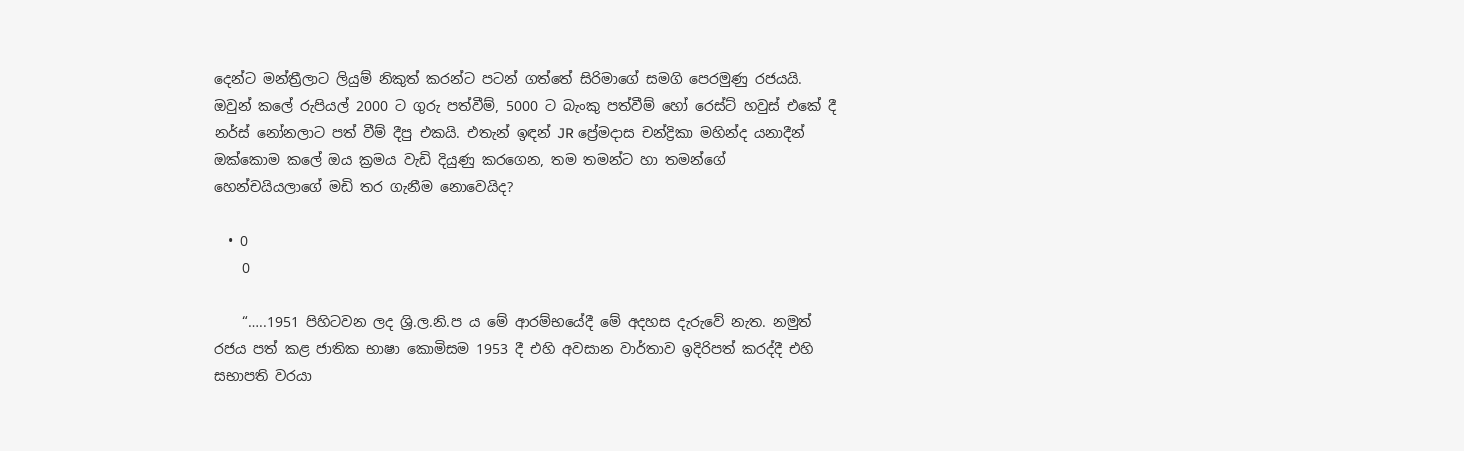දෙන්ට මන්ත්‍රීලාට ලියුම් නිකුත් කරන්ට පටන් ගත්තේ සිරිමාගේ සමගි පෙරමුණු රජයයි. ඔවුන් කලේ රුපියල් 2000 ට ගුරු පත්වීම්, 5000 ට බැංකු පත්වීම් හෝ රෙස්ට් හවුස් එකේ දී නර්ස් නෝනලාට පත් වීම් දීපු එකයි. එතැන් ඉඳන් JR ප්‍රේමදාස චන්ද්‍රිකා මහින්ද යනාදීන් ඔක්කොම කලේ ඔය ක්‍රමය වැඩි දියුණු කරගෙන, තම තමන්ට හා තමන්ගේ හෙන්චයියලාගේ මඩි තර ගැනීම නොවෙයිද?

  • 0
    0

    “…..1951 පිහිටවන ලද ශ්‍රි.ල.නි.ප ය මේ ආරම්භයේදී මේ අදහස දැරුවේ නැත. නමුත් රජය පත් කළ ජාතික භාෂා කොමිසම 1953 දී එහි අවසාන වාර්තාව ඉදිරිපත් කරද්දී එහි සභාපති වරයා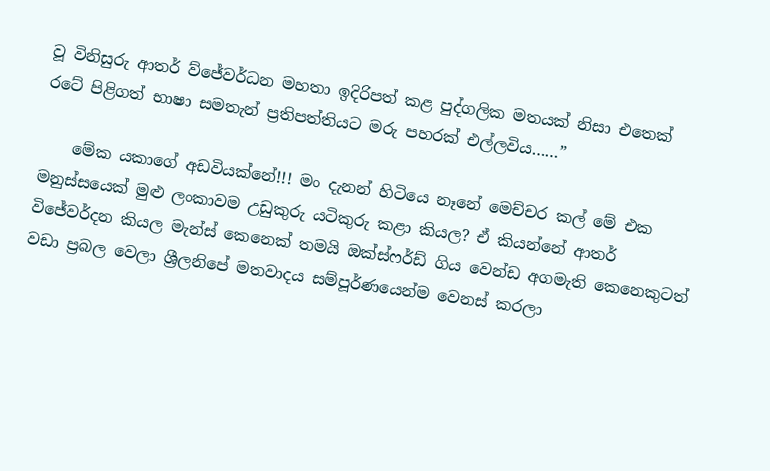වූ විනිසුරු ආතර් ව්ජේවර්ධන මහතා ඉදිරිපත් කළ පුද්ගලික මතයක් නිසා එතෙක් රටේ පිළිගත් භාෂා සමතැන් ප්‍රතිපත්තියට මරු පහරක් එල්ලවිය……”

    මේක යකාගේ අඩවියක්නේ!!! මං දැනන් හිටියෙ නෑනේ මෙච්චර කල් මේ එක මනුස්සයෙක් මුළු ලංකාවම උඩුකුරු යටිකුරු කළා කියල? ඒ කියන්නේ ආතර් විජේවර්දන කියල මැන්ස් කෙනෙක් තමයි ඔක්ස්ෆර්ඩ් ගිය වෙන්ඩ අගමැති කෙනෙකුටත් වඩා ප්‍රබල වෙලා ශ්‍රීලනිපේ මතවාදය සම්පූර්ණයෙන්ම වෙනස් කරලා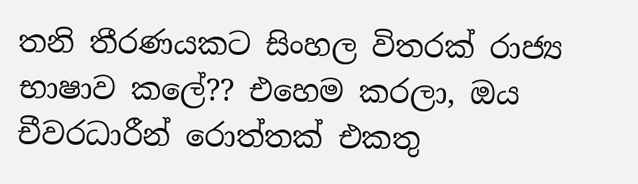තනි තීරණයකට සිංහල විතරක් රාජ්‍ය භාෂාව කලේ?? එහෙම කරලා, ඔය චීවරධාරීන් රොත්තක් එකතු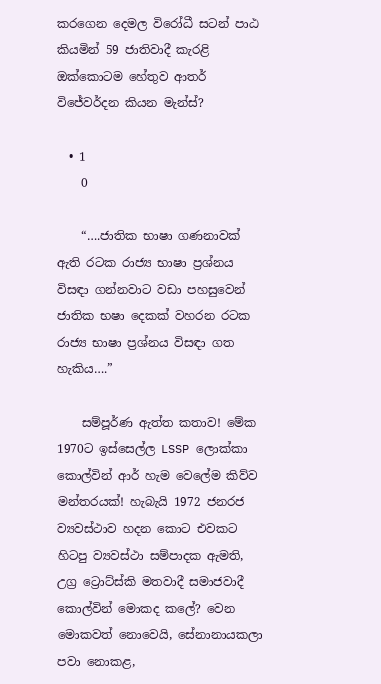කරගෙන දෙමල විරෝධී සටන් පාඨ කියමින් 59 ජාතිවාදී කැරළි ඔක්කොටම හේතුව ආතර් විජේවර්දන කියන මැන්ස්?

  • 1
    0

    “….ජාතික භාෂා ගණනාවක් ඇති රටක රාජ්‍ය භාෂා ප්‍රශ්නය විසඳා ගන්නවාට වඩා පහසුවෙන් ජාතික භෂා දෙකක් වහරන රටක රාජ්‍ය භාෂා ප්‍රශ්නය විසඳා ගත හැකිය….”

    සම්පූර්ණ ඇත්ත කතාව! මේක 1970ට ඉස්සෙල්ල LSSP ලොක්කා කොල්වින් ආර් හැම වෙලේම කිව්ව මන්තරයක්! හැබැයි 1972 ජනරජ ව්‍යවස්ථාව හදන කොට එවකට හිටපු ව්‍යවස්ථා සම්පාදක ඇමති, උග්‍ර ට්‍රොට්ස්කි මතවාදී සමාජවාදී කොල්වින් මොකද කලේ? වෙන මොකවත් නොවෙයි, සේනානායකලා පවා නොකළ,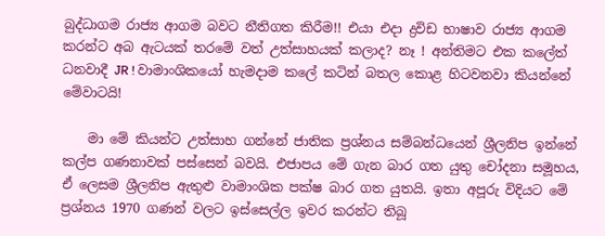බුද්ධාගම රාජ්‍ය ආගම බවට නීතිගත කිරීම!! එයා එදා ද්‍රවිඩ භාෂාව රාජ්‍ය ආගම කරන්ට අබ ඇටයක් තරමේ වත් උත්සාහයක් කලාද? නෑ ! අන්තිමට එක කලේත් ධනවාදී JR ! වාමාංශිකයෝ හැමදාම කලේ කටින් බතල කොළ හිටවනවා කියන්නේ මේවාටයි!

    මා මේ කියන්ට උත්සාහ ගන්නේ ජාතික ප්‍රශ්නය සම්බන්ධයෙන් ශ්‍රීලනිප ඉන්නේ කල්ප ගණනාවක් පස්සෙන් බවයි. එජාපය මේ ගැන බාර ගත යුතු චෝදනා සමූහය, ඒ ලෙසම ශ්‍රීලනිප ඇතුළු වාමාංශික පක්ෂ බාර ගත යුතයි. ඉතා අපූරු විදියට මේ ප්‍රශ්නය 1970 ගණන් වලට ඉස්සෙල්ල ඉවර කරන්ට තිබූ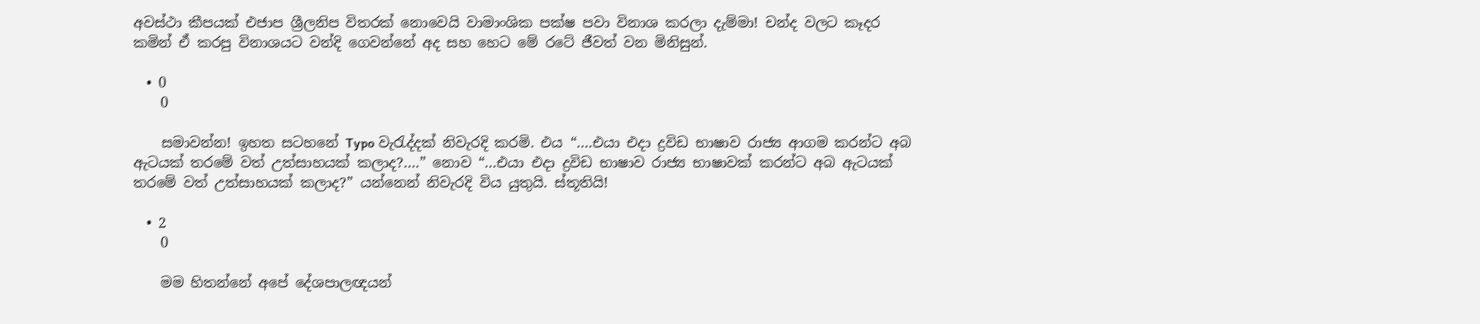අවස්ථා කීපයක් එජාප ශ්‍රීලනිප විතරක් නොවෙයි වාමාංශික පක්ෂ පවා විනාශ කරලා දැම්මා! චන්ද වලට කෑදර කමින් ඒ කරපු විනාශයට වන්දි ගෙවන්නේ අද සහ හෙට මේ රටේ ජීවත් වන මිනිසුන්.

  • 0
    0

    සමාවන්න! ඉහත සටහනේ Typo වැරැද්දක් නිවැරදි කරමි. එය “….එයා එදා ද්‍රවිඩ භාෂාව රාජ්‍ය ආගම කරන්ට අබ ඇටයක් තරමේ වත් උත්සාහයක් කලාද?….” නොව “…එයා එදා ද්‍රවිඩ භාෂාව රාජ්‍ය භාෂාවක් කරන්ට අබ ඇටයක් තරමේ වත් උත්සාහයක් කලාද?” යන්නෙන් නිවැරදි විය යුතුයි. ස්තූතියි!

  • 2
    0

    මම හිතන්නේ අපේ දේශපාලඥයන්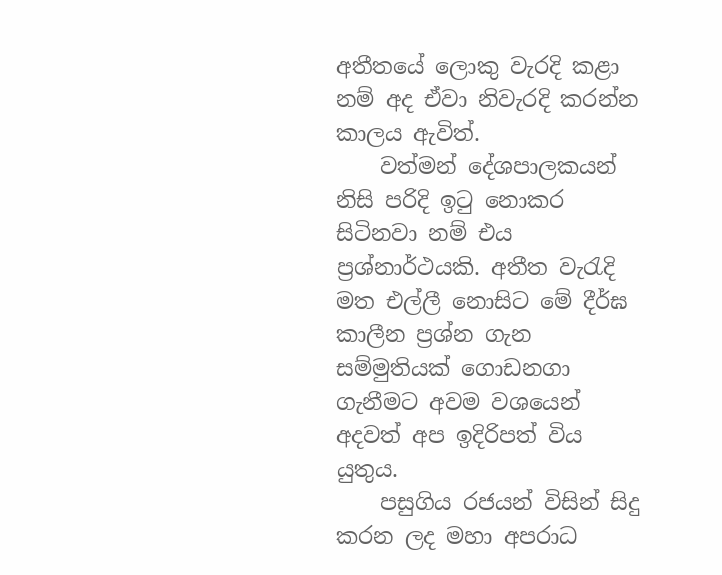අතීතයේ ලොකු වැරදි කළා නම් අද ඒවා නිවැරදි කරන්න කාලය ඇවිත්.
    වත්මන් දේශපාලකයන් නිසි පරිදි ඉටු නොකර සිටිනවා නම් එය ප්‍රශ්නාර්ථයකි. අතීත වැරැදි මත එල්ලී නොසිට මේ දීර්ඝ කාලීන ප්‍රශ්න ගැන සම්මුතියක් ගොඩනගා ගැනීමට අවම වශයෙන් අදවත් අප ඉදිරිපත් විය යුතුය.
    පසුගිය රජයන් විසින් සිදු කරන ලද මහා අපරාධ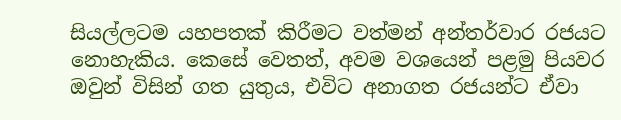සියල්ලටම යහපතක් කිරීමට වත්මන් අන්තර්වාර රජයට නොහැකිය. කෙසේ වෙතත්, අවම වශයෙන් පළමු පියවර ඔවුන් විසින් ගත යුතුය, එවිට අනාගත රජයන්ට ඒවා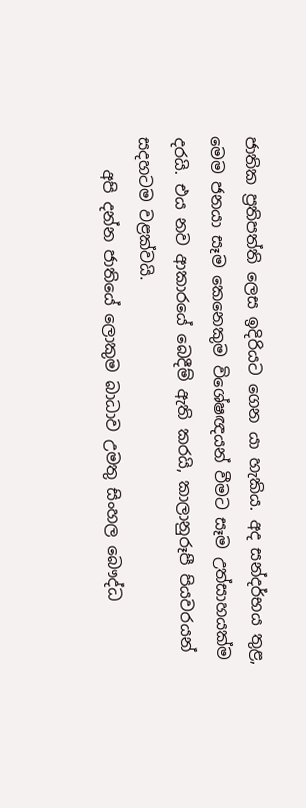ජාතික ප්‍රතිපත්ති ලෙස ඉදිරියට ගෙන යා හැකිය. අද සන්දර්භය තුළ, මෙම ජනයා සෑම කෙනෙකුම විශේෂඥයන් වීමට සෑම උත්සාහයක්ම දරයි. එය නව ආකාරයේ බෙදීම් ඇති කරයි, කාලානුරූපී පියවරයන් සදහටම වළක්වයි.
    අපි දන්න ජාතියේ ලොකුම බාධාව උමතු සිංහල බෞද්ධ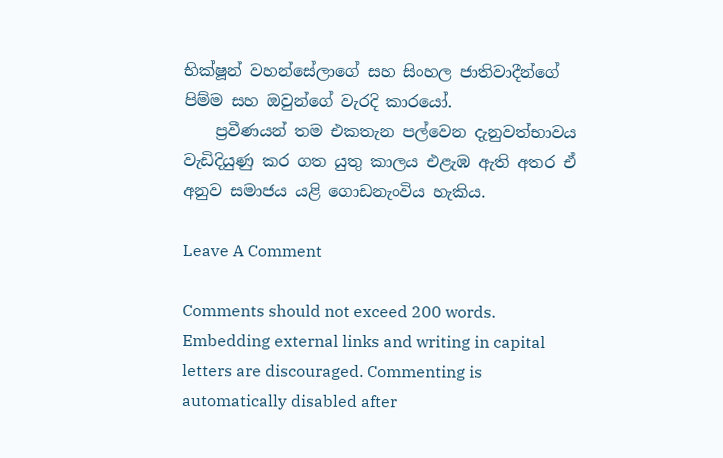භික්ෂූන් වහන්සේලාගේ සහ සිංහල ජාතිවාදීන්ගේ පිම්ම සහ ඔවුන්ගේ වැරදි කාරයෝ.
    ප්‍රවීණයන් තම එකතැන පල්වෙන දැනුවත්භාවය වැඩිදියුණු කර ගත යුතු කාලය එළැඹ ඇති අතර ඒ අනුව සමාජය යළි ගොඩනැංවිය හැකිය.

Leave A Comment

Comments should not exceed 200 words. Embedding external links and writing in capital letters are discouraged. Commenting is automatically disabled after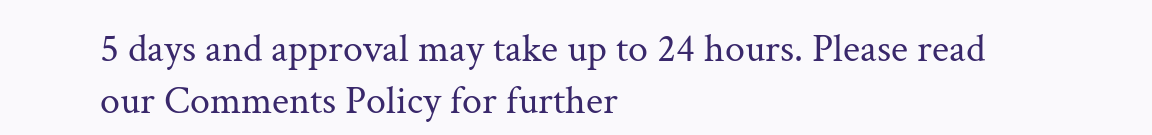5 days and approval may take up to 24 hours. Please read our Comments Policy for further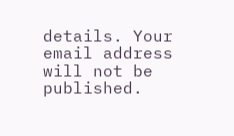details. Your email address will not be published.